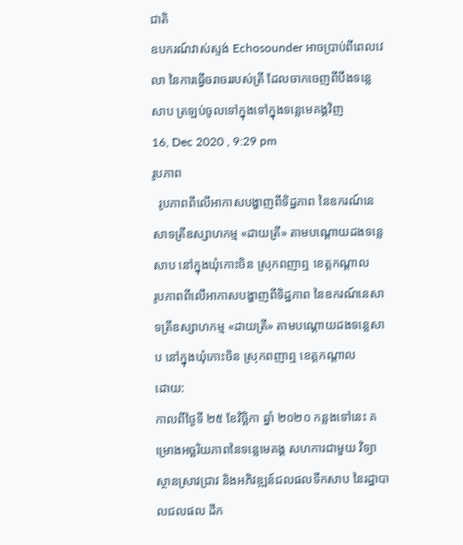ជាតិ
ឧបករណ៍វាស់ស្ទង់ Echosounder អាចប្រាប់ពីពេលវេលា នៃការធ្វើចរាចររបស់ត្រី ដែលចាកចេញពីបឹងទន្លេសាប ត្រឡប់ចូលទៅក្នុងទៅក្នុងទន្លេមេគង្គវិញ
16, Dec 2020 , 9:29 pm
រូបភាព
  រូបភាពពីលើអាកាសបង្ហាញពីទិដ្ឋភាព នៃឧករណ៍នេសាទត្រីឧស្សាហកម្ម «ដាយត្រី» តាមបណ្តោយដងទន្លេសាប នៅក្នុងឃុំកោះចិន ស្រុកពញាឮ ខេត្តកណ្តាល
រូបភាពពីលើអាកាសបង្ហាញពីទិដ្ឋភាព នៃឧករណ៍នេសាទត្រីឧស្សាហកម្ម «ដាយត្រី» តាមបណ្តោយដងទន្លេសាប នៅក្នុងឃុំកោះចិន ស្រុកពញាឮ ខេត្តកណ្តាល
ដោយ:
កាលពីថ្ងៃទី ២៥ ខែវិច្ឆិកា ឆ្នាំ ២០២០ កន្លងទៅនេះ គម្រោងអច្ឆរិយភាពនៃទន្លេមេគង្គ សហការជាមួយ វិទ្យាស្ថានស្រាវជ្រាវ និងអភិវឌ្ឍន៍ជលផលទឹកសាប នៃរដ្ឋាបាលជលផល ដឹក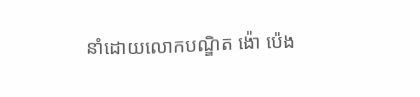នាំដោយលោកបណ្ឌិត ង៉ោ ប៉េង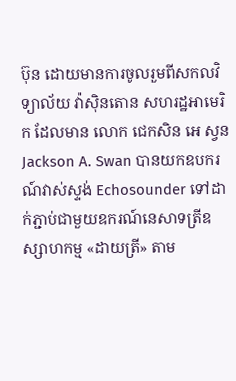ប៊ុន ដោយមានការចូលរួមពីសកលវិទ្យាល័យ វ៉ាស៊ិនតោន សហរដ្ឋអាមេរិក ដែលមាន លោក ជេកសិន អេ ស្វន Jackson A. Swan បានយកឧបករណ៍វាស់ស្ទង់ Echosounder ទៅដាក់ភ្ជាប់ជាមួយឧករណ៍នេសាទត្រីឧស្សាហកម្ម «ដាយត្រី» តាម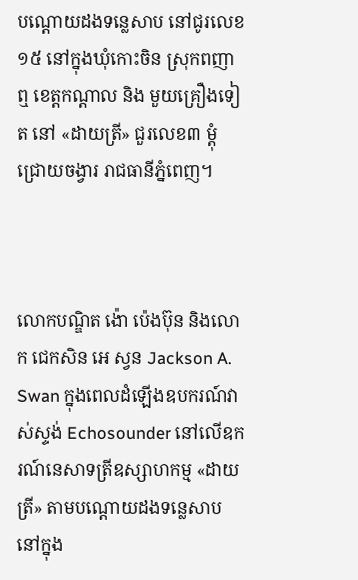បណ្តោយដងទន្លេសាប នៅជូរលេខ១៥ នៅក្នុងឃុំកោះចិន ស្រុកពញាឮ ខេត្តកណ្តាល និង មួយគ្រឿងទៀត នៅ «ដាយត្រី» ជួរលេខ៣ ម្តុំជ្រោយចង្វារ រាជធានីភ្នំពេញ។



លោកបណ្ឌិត ង៉ោ ប៉េងប៊ុន និងលោក ជេកសិន អេ ស្វន Jackson A. Swan ក្នុងពេលដំឡើងឧបករណ៍វាស់ស្ទង់ Echosounder នៅលើឧករណ៍នេសាទត្រីឧស្សាហកម្ម «ដាយត្រី» តាមបណ្តោយដងទន្លេសាប នៅក្នុង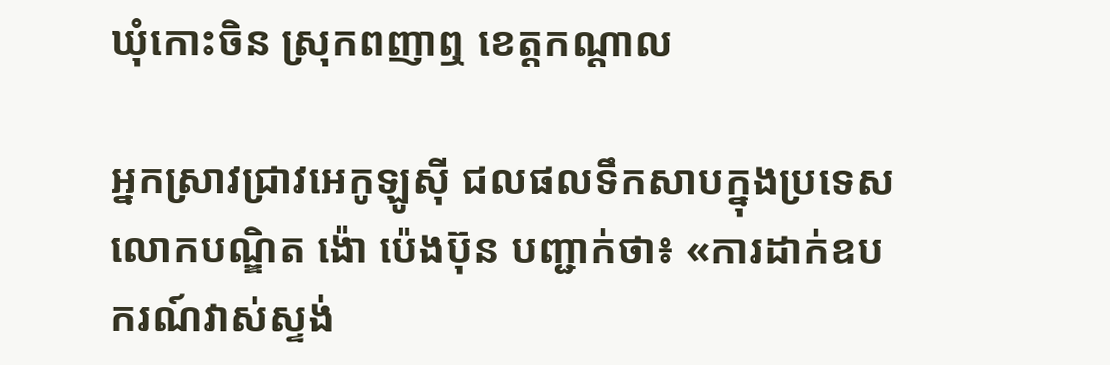ឃុំកោះចិន ស្រុកពញាឮ ខេត្តកណ្តាល

អ្នកស្រាវជ្រាវអេកូឡូស៊ី ជលផលទឹកសាបក្នុងប្រទេស លោកបណ្ឌិត ង៉ោ ប៉េងប៊ុន បញ្ជាក់ថា៖ «ការដាក់ឧបករណ៍វាស់ស្ទង់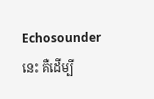Echosounder នេះ គឺដើម្បី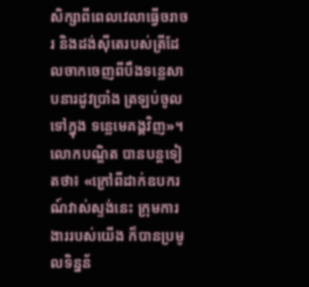សិក្សាពីពេលវេលាធ្វើចរាចរ និងដង់ស៊ីតេរបស់ត្រីដែលចាកចេញពីបឹងទន្លេសាបនារដូវប្រាំង ត្រឡប់ចូលទៅក្នុង ទន្លេមេគង្គវិញ»។ លោកបណ្ឌិត បានបន្តទៀតថា៖ «ក្រៅពីដាក់ឧបករណ៍វាស់ស្ទង់នេះ ក្រុមការងាររបស់យើង ក៏បានប្រមូលទិន្នន័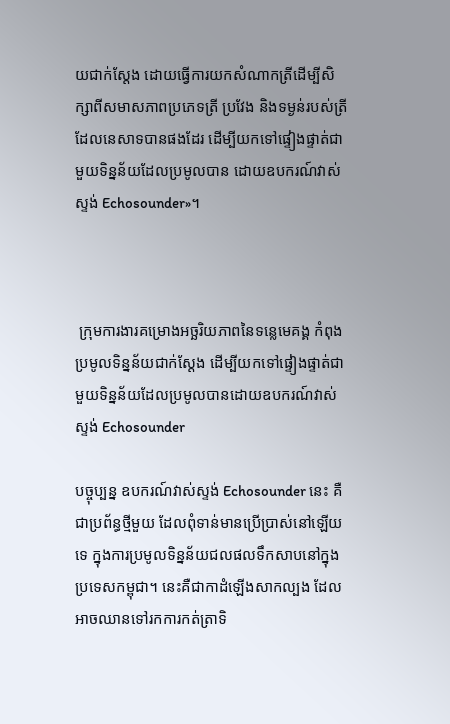យជាក់ស្តែង ដោយធ្វើការយកសំណាកត្រីដើម្បីសិក្សាពីសមាសភាពប្រភេទត្រី ប្រវែង និងទម្ងន់របស់ត្រីដែលនេសាទបានផងដែរ ដើម្បីយកទៅផ្ទៀងផ្ទាត់ជាមួយទិន្នន័យដែលប្រមូលបាន ដោយឧបករណ៍វាស់ស្ទង់ Echosounder»។



 ក្រុមការងារគម្រោងអច្ឆរិយភាពនៃទន្លេមេគង្គ កំពុងប្រមូលទិន្នន័យជាក់ស្តែង ដើម្បីយកទៅផ្ទៀងផ្ទាត់ជាមួយទិន្នន័យដែលប្រមូលបានដោយឧបករណ៍វាស់ស្ទង់ Echosounder

បច្ចុប្បន្ន ឧបករណ៍វាស់ស្ទង់ Echosounder នេះ គឺជាប្រព័ន្ធថ្មីមួយ ដែលពុំទាន់មានប្រើប្រាស់នៅឡើយទេ ក្នុងការប្រមូលទិន្នន័យជលផលទឹកសាបនៅក្នុងប្រទេសកម្ពុជា។ នេះគឺជាកាដំឡើងសាកល្បង ដែលអាចឈានទៅរកការកត់ត្រាទិ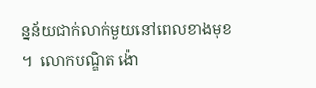ន្នន័យជាក់លាក់មួយនៅពេលខាងមុខ។  លោកបណ្ឌិត ង៉ោ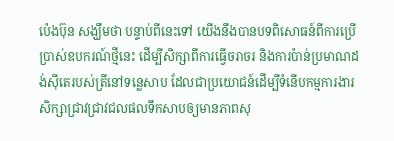ប៉េងប៊ុន សង្ឃឹមថា បន្ទាប់ពីនេះទៅ យើងនឹងបានបទពិសោធន៍ពីការប្រើប្រាស់ឧបករណ៍ថ្មីនេះ ដើម្បីសិក្សាពីការធ្វើចរាចរ និងការប៉ាន់ប្រមាណដង់ស៊ីតេរបស់ត្រីនៅទន្លេសាប ដែលជាប្រយោជន៍ដើម្បីទំនើបកម្មការងារសិក្សាជ្រាវជ្រាវជលផលទឹកសាបឲ្យមានភាពសុ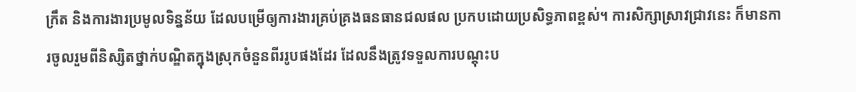ក្រឹត និងការងារប្រមូលទិន្នន័យ ដែលបម្រើឲ្យការងារគ្រប់គ្រងធនធានជលផល ប្រកបដោយប្រសិទ្ធភាពខ្ពស់។ ការសិក្សាស្រាវជ្រាវនេះ ក៏មានការចូលរួមពីនិស្សិតថ្នាក់បណ្ឌិតក្នុងស្រុកចំនួនពីររូបផងដែរ ដែលនឹងត្រូវទទួលការបណ្តុះប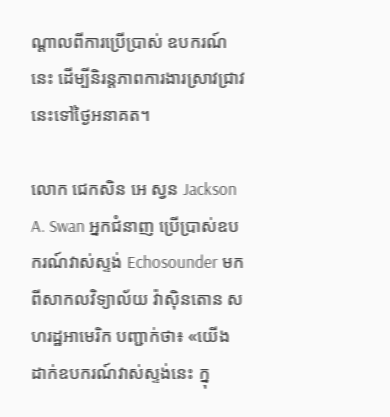ណ្តាលពីការប្រើប្រាស់ ឧបករណ៍នេះ ដើម្បីនិរន្តភាពការងារស្រាវជ្រាវនេះទៅថ្ងៃអនាគត។

លោក ជេកសិន អេ ស្វន Jackson A. Swan អ្នកជំនាញ ប្រើប្រាស់ឧបករណ៍វាស់ស្ទង់ Echosounder មកពីសាកលវិទ្យាល័យ វ៉ាស៊ិនតោន សហរដ្ឋអាមេរិក បញ្ជាក់ថា៖ «យើងដាក់ឧបករណ៍វាស់ស្ទង់នេះ ក្នុ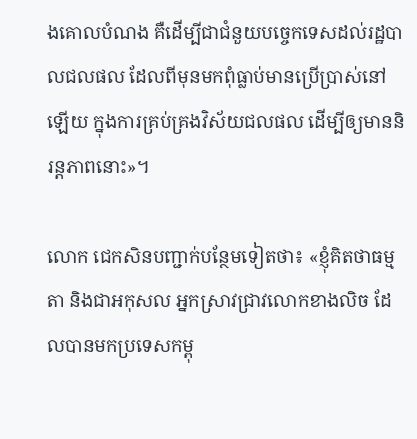ងគោលបំណង គឺដើម្បីជាជំនួយបច្ចេកទេសដល់រដ្ឋបាលជលផល ដែលពីមុនមកពុំធ្លាប់មានប្រើប្រាស់នៅឡើយ ក្នុងការគ្រប់គ្រងវិស័យជលផល ដើម្បីឲ្យមាននិរន្តភាពនោះ»។

លោក ជេកសិនបញ្ជាក់បន្ថែមទៀតថា៖ «ខ្ញុំគិតថាធម្មតា និងជាអកុសល អ្នកស្រាវជ្រាវលោកខាងលិច ដែលបានមកប្រទេសកម្ពុ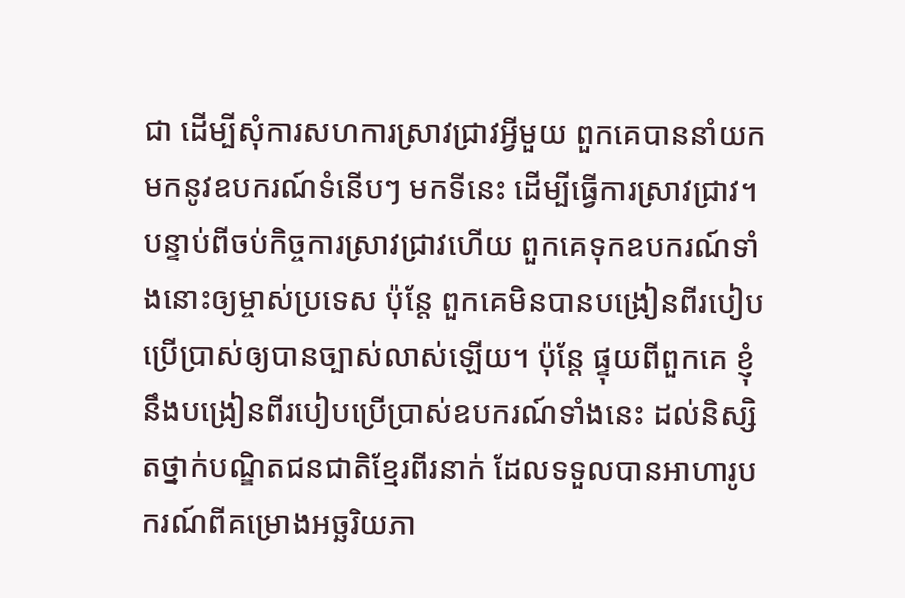ជា ដើម្បីសុំការសហការស្រាវជ្រាវអ្វីមួយ ពួកគេបាននាំយកមកនូវឧបករណ៍ទំនើបៗ មកទីនេះ ដើម្បីធ្វើការស្រាវជ្រាវ។ បន្ទាប់ពីចប់កិច្ចការស្រាវជ្រាវហើយ ពួកគេទុកឧបករណ៍ទាំងនោះឲ្យម្ចាស់ប្រទេស ប៉ុន្តែ ពួកគេមិនបានបង្រៀនពីរបៀបប្រើប្រាស់ឲ្យបានច្បាស់លាស់ឡើយ។ ប៉ុន្តែ ផ្ទុយពីពួកគេ ខ្ញុំនឹងបង្រៀនពីរបៀបប្រើប្រាស់ឧបករណ៍ទាំងនេះ ដល់និស្សិតថ្នាក់បណ្ឌិតជនជាតិខ្មែរពីរនាក់ ដែលទទួលបានអាហារូបករណ៍ពីគម្រោងអច្ឆរិយភា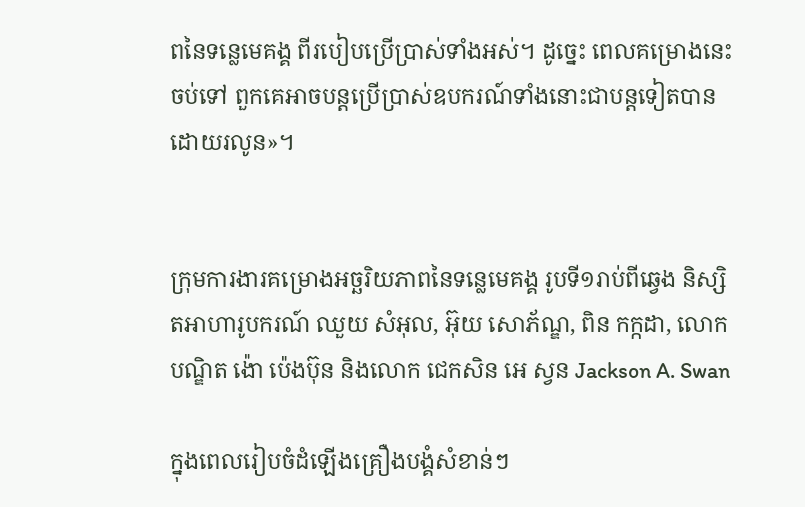ពនៃទន្លេមេគង្គ ពីរបៀបប្រើប្រាស់ទាំងអស់។ ដូច្នេះ ពេលគម្រោងនេះចប់ទៅ ពួកគេអាចបន្តប្រើប្រាស់ឧបករណ៍ទាំងនោះជាបន្តទៀតបានដោយរលូន»។


ក្រុមការងារគម្រោងអច្ឆរិយភាពនៃទន្លេមេគង្គ រូបទី១រាប់ពីឆ្វេង និស្សិតអាហារូបករណ៍ ឈួយ សំអុល, អ៊ុយ សោភ័ណ្ឌ, ពិន កក្កដា, លោកបណ្ឌិត ង៉ោ ប៉េងប៊ុន និងលោក ជេកសិន អេ ស្វន Jackson A. Swan

ក្នុងពេលរៀបចំដំឡើងគ្រឿងបង្គំសំខាន់ៗ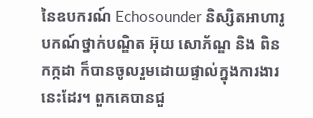នៃឧបករណ៍ Echosounder និស្សិតអាហារូបកណ៍ថ្នាក់បណ្ឌិត អ៊ុយ សោភ័ណ្ឌ និង ពិន កក្កដា ក៏បានចូលរួមដោយផ្ទាល់ក្នុងការងារនេះដែរ។ ពួកគេបានជួ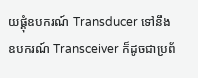យផ្គុំឧបករណ៍ Transducer ទៅនឹងឧបករណ៍ Transceiver ក៏ដូចជាប្រព័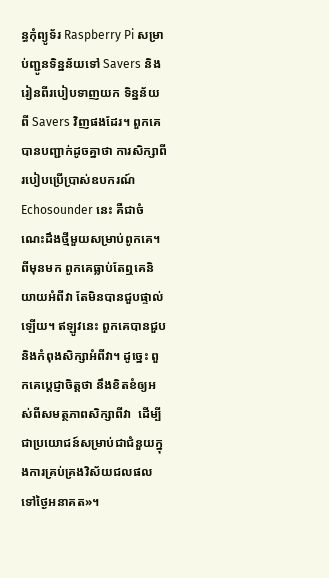ន្ធកុំព្យូទ័រ Raspberry Pi សម្រាប់ញ្ជូនទិន្នន័យទៅ Savers និងរៀនពីរបៀបទាញយក ទិន្នន័យពី Savers វិញផងដែរ។ ពួកគេបានបញ្ជាក់ដូចគ្នាថា ការសិក្សាពីរបៀបប្រើប្រាស់ឧបករណ៍ Echosounder នេះ គឺជាចំណេះដឹងថ្មីមួយសម្រាប់ពូកគេ។ ពីមុនមក ពូកគេធ្លាប់តែឮគេនិយាយអំពីវា តែមិនបានជួបផ្ទាល់ឡើយ។ ឥឡូវនេះ ពួកគេបានជួប និងកំពុងសិក្សាអំពីវា។ ដូច្នេះ ពួកគេប្តេជ្ញាចិត្តថា នឹងខិតខំឲ្យអស់ពីសមត្ថភាពសិក្សាពីវា  ដើម្បីជាប្រយោជន៍សម្រាប់ជាជំនួយក្នុងការគ្រប់គ្រងវិស័យជលផលទៅថ្ងៃអនាគត»។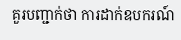គួរបញ្ជាក់ថា ការដាក់ឧបករណ៍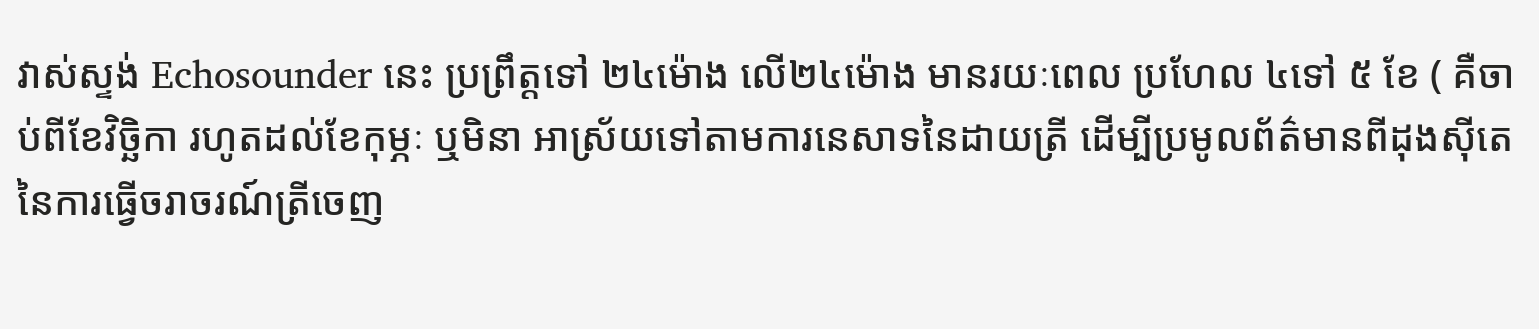វាស់ស្ទង់ Echosounder នេះ ប្រព្រឹត្តទៅ ២៤ម៉ោង លើ២៤ម៉ោង មានរយៈពេល ប្រហែល ៤ទៅ ៥ ខែ ( គឺចាប់ពីខែវិច្ឆិកា រហូតដល់ខែកុម្ភៈ ឬមិនា អាស្រ័យទៅតាមការនេសាទនៃដាយត្រី ដើម្បីប្រមូលព័ត៌មានពីដុងស៊ីតេនៃការធ្វើចរាចរណ៍ត្រីចេញ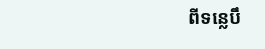ពីទន្លេបឹ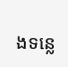ងទន្លេ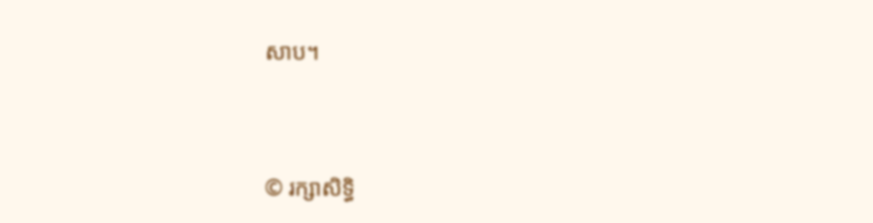សាប។




© រក្សាសិទ្ធិ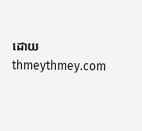ដោយ thmeythmey.com